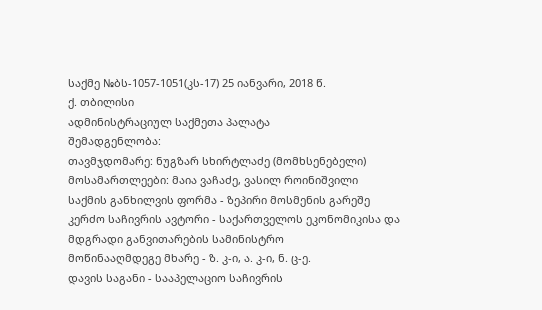საქმე №ბს-1057-1051(კს-17) 25 იანვარი, 2018 წ.
ქ. თბილისი
ადმინისტრაციულ საქმეთა პალატა
შემადგენლობა:
თავმჯდომარე: ნუგზარ სხირტლაძე (მომხსენებელი)
მოსამართლეები: მაია ვაჩაძე, ვასილ როინიშვილი
საქმის განხილვის ფორმა - ზეპირი მოსმენის გარეშე
კერძო საჩივრის ავტორი - საქართველოს ეკონომიკისა და მდგრადი განვითარების სამინისტრო
მოწინააღმდეგე მხარე - ზ. კ-ი, ა. კ-ი, ნ. ც-ე.
დავის საგანი - სააპელაციო საჩივრის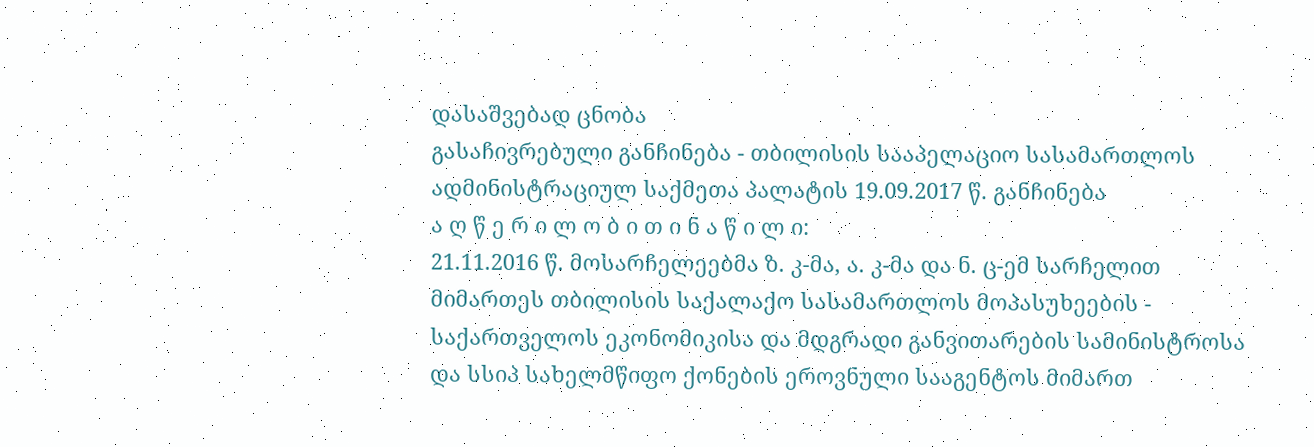დასაშვებად ცნობა
გასაჩივრებული განჩინება - თბილისის სააპელაციო სასამართლოს ადმინისტრაციულ საქმეთა პალატის 19.09.2017 წ. განჩინება
ა ღ წ ე რ ი ლ ო ბ ი თ ი ნ ა წ ი ლ ი:
21.11.2016 წ. მოსარჩელეებმა ზ. კ-მა, ა. კ-მა და ნ. ც-ემ სარჩელით მიმართეს თბილისის საქალაქო სასამართლოს მოპასუხეების - საქართველოს ეკონომიკისა და მდგრადი განვითარების სამინისტროსა და სსიპ სახელმწიფო ქონების ეროვნული სააგენტოს მიმართ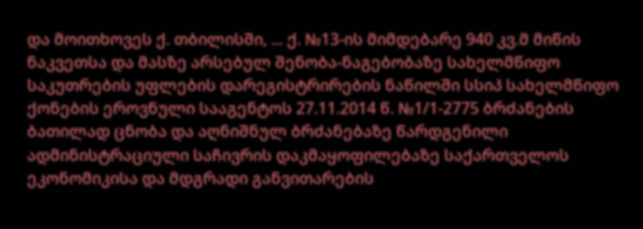და მოითხოვეს ქ. თბილისში, ... ქ. №13-ის მიმდებარე 940 კვ.მ მიწის ნაკვეთსა და მასზე არსებულ შენობა-ნაგებობაზე სახელმწიფო საკუთრების უფლების დარეგისტრირების ნაწილში სსიპ სახელმწიფო ქონების ეროვნული სააგენტოს 27.11.2014 წ. №1/1-2775 ბრძანების ბათილად ცნობა და აღნიშნულ ბრძანებაზე წარდგენილი ადმინისტრაციული საჩივრის დაკმაყოფილებაზე საქართველოს ეკონომიკისა და მდგრადი განვითარების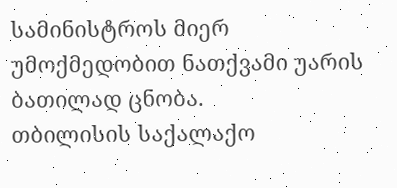სამინისტროს მიერ უმოქმედობით ნათქვამი უარის ბათილად ცნობა.
თბილისის საქალაქო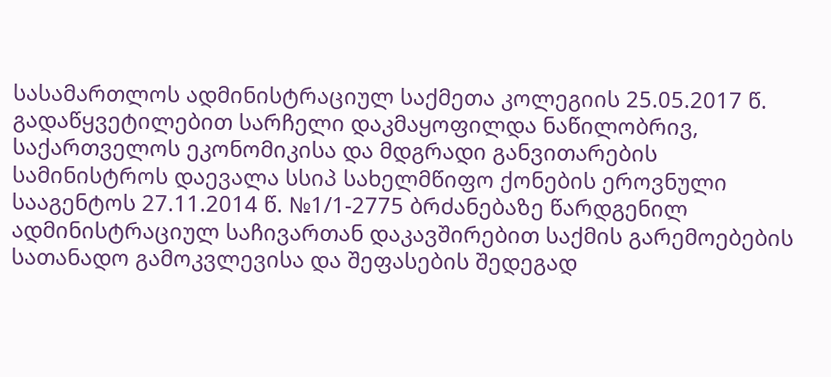სასამართლოს ადმინისტრაციულ საქმეთა კოლეგიის 25.05.2017 წ. გადაწყვეტილებით სარჩელი დაკმაყოფილდა ნაწილობრივ, საქართველოს ეკონომიკისა და მდგრადი განვითარების სამინისტროს დაევალა სსიპ სახელმწიფო ქონების ეროვნული სააგენტოს 27.11.2014 წ. №1/1-2775 ბრძანებაზე წარდგენილ ადმინისტრაციულ საჩივართან დაკავშირებით საქმის გარემოებების სათანადო გამოკვლევისა და შეფასების შედეგად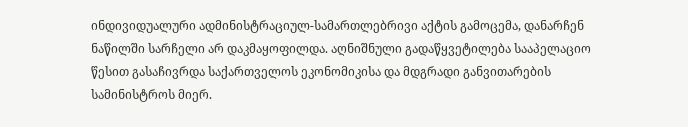ინდივიდუალური ადმინისტრაციულ-სამართლებრივი აქტის გამოცემა, დანარჩენ ნაწილში სარჩელი არ დაკმაყოფილდა. აღნიშნული გადაწყვეტილება სააპელაციო წესით გასაჩივრდა საქართველოს ეკონომიკისა და მდგრადი განვითარების სამინისტროს მიერ.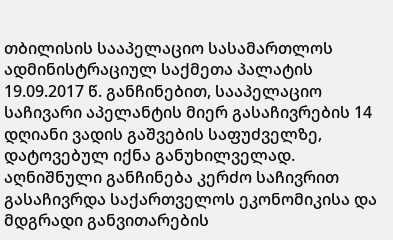თბილისის სააპელაციო სასამართლოს ადმინისტრაციულ საქმეთა პალატის 19.09.2017 წ. განჩინებით, სააპელაციო საჩივარი აპელანტის მიერ გასაჩივრების 14 დღიანი ვადის გაშვების საფუძველზე, დატოვებულ იქნა განუხილველად. აღნიშნული განჩინება კერძო საჩივრით გასაჩივრდა საქართველოს ეკონომიკისა და მდგრადი განვითარების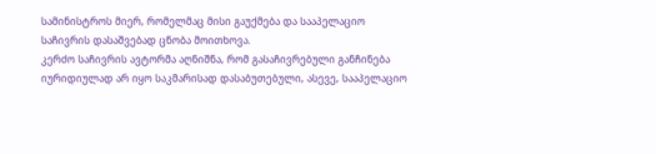სამინისტროს მიერ, რომელმაც მისი გაუქმება და სააპელაციო საჩივრის დასაშვებად ცნობა მოითხოვა.
კერძო საჩივრის ავტორმა აღნიშნა, რომ გასაჩივრებული განჩინება იურიდიულად არ იყო საკმარისად დასაბუთებული, ასევე, სააპელაციო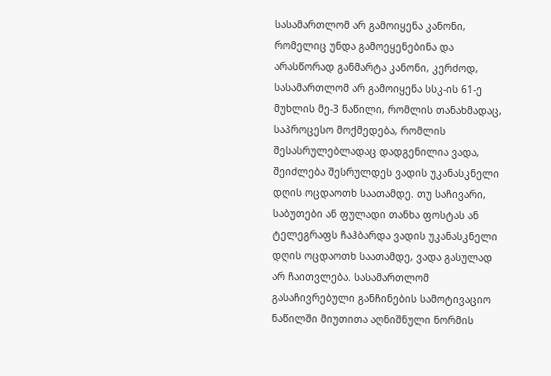სასამართლომ არ გამოიყენა კანონი, რომელიც უნდა გამოეყენებინა და არასწორად განმარტა კანონი, კერძოდ, სასამართლომ არ გამოიყენა სსკ-ის 61-ე მუხლის მე-3 ნაწილი, რომლის თანახმადაც, საპროცესო მოქმედება, რომლის შესასრულებლადაც დადგენილია ვადა, შეიძლება შესრულდეს ვადის უკანასკნელი დღის ოცდაოთხ საათამდე. თუ საჩივარი, საბუთები ან ფულადი თანხა ფოსტას ან ტელეგრაფს ჩაჰბარდა ვადის უკანასკნელი დღის ოცდაოთხ საათამდე, ვადა გასულად არ ჩაითვლება. სასამართლომ გასაჩივრებული განჩინების სამოტივაციო ნაწილში მიუთითა აღნიშნული ნორმის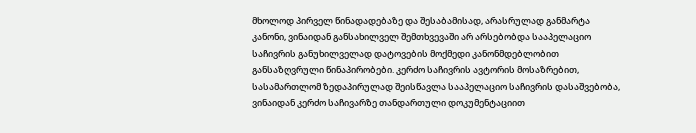მხოლოდ პირველ წინადადებაზე და შესაბამისად, არასრულად განმარტა კანონი, ვინაიდან განსახილველ შემთხვევაში არ არსებობდა სააპელაციო საჩივრის განუხილველად დატოვების მოქმედი კანონმდებლობით განსაზღვრული წინაპირობები. კერძო საჩივრის ავტორის მოსაზრებით, სასამართლომ ზედაპირულად შეისწავლა სააპელაციო საჩივრის დასაშვებობა, ვინაიდან კერძო საჩივარზე თანდართული დოკუმენტაციით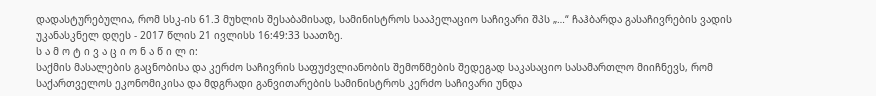დადასტურებულია, რომ სსკ-ის 61.3 მუხლის შესაბამისად, სამინისტროს სააპელაციო საჩივარი შპს „…“ ჩაჰბარდა გასაჩივრების ვადის უკანასკნელ დღეს - 2017 წლის 21 ივლისს 16:49:33 საათზე.
ს ა მ ო ტ ი ვ ა ც ი ო ნ ა წ ი ლ ი:
საქმის მასალების გაცნობისა და კერძო საჩივრის საფუძვლიანობის შემოწმების შედეგად საკასაციო სასამართლო მიიჩნევს, რომ საქართველოს ეკონომიკისა და მდგრადი განვითარების სამინისტროს კერძო საჩივარი უნდა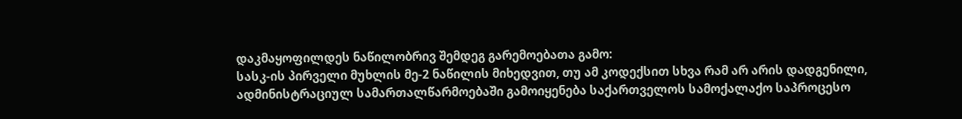დაკმაყოფილდეს ნაწილობრივ შემდეგ გარემოებათა გამო:
სასკ-ის პირველი მუხლის მე-2 ნაწილის მიხედვით, თუ ამ კოდექსით სხვა რამ არ არის დადგენილი, ადმინისტრაციულ სამართალწარმოებაში გამოიყენება საქართველოს სამოქალაქო საპროცესო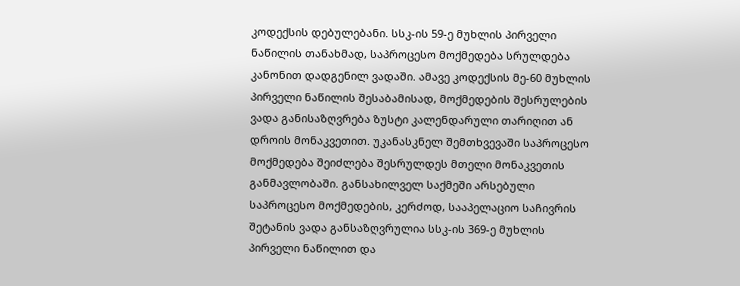კოდექსის დებულებანი. სსკ-ის 59-ე მუხლის პირველი ნაწილის თანახმად, საპროცესო მოქმედება სრულდება კანონით დადგენილ ვადაში. ამავე კოდექსის მე-60 მუხლის პირველი ნაწილის შესაბამისად, მოქმედების შესრულების ვადა განისაზღვრება ზუსტი კალენდარული თარიღით ან დროის მონაკვეთით. უკანასკნელ შემთხვევაში საპროცესო მოქმედება შეიძლება შესრულდეს მთელი მონაკვეთის განმავლობაში. განსახილველ საქმეში არსებული საპროცესო მოქმედების, კერძოდ, სააპელაციო საჩივრის შეტანის ვადა განსაზღვრულია სსკ-ის 369-ე მუხლის პირველი ნაწილით და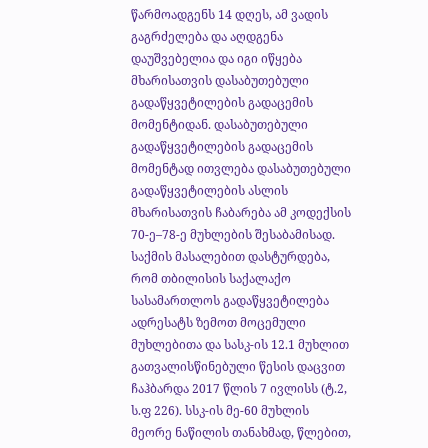წარმოადგენს 14 დღეს, ამ ვადის გაგრძელება და აღდგენა დაუშვებელია და იგი იწყება მხარისათვის დასაბუთებული გადაწყვეტილების გადაცემის მომენტიდან. დასაბუთებული გადაწყვეტილების გადაცემის მომენტად ითვლება დასაბუთებული გადაწყვეტილების ასლის მხარისათვის ჩაბარება ამ კოდექსის 70-ე–78-ე მუხლების შესაბამისად.
საქმის მასალებით დასტურდება, რომ თბილისის საქალაქო სასამართლოს გადაწყვეტილება ადრესატს ზემოთ მოცემული მუხლებითა და სასკ-ის 12.1 მუხლით გათვალისწინებული წესის დაცვით ჩაჰბარდა 2017 წლის 7 ივლისს (ტ.2, ს.ფ 226). სსკ-ის მე-60 მუხლის მეორე ნაწილის თანახმად, წლებით,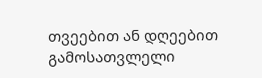თვეებით ან დღეებით გამოსათვლელი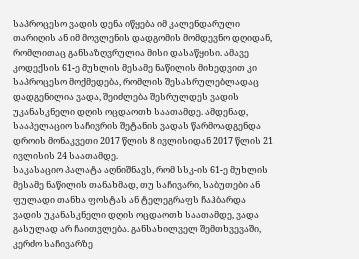საპროცესო ვადის დენა იწყება იმ კალენდარული თარიღის ან იმ მოვლენის დადგომის მომდევნო დღიდან, რომლითაც განსაზღვრულია მისი დასაწყისი. ამავე კოდექსის 61-ე მუხლის მესამე ნაწილის მიხედვით კი საპროცესო მოქმედება, რომლის შესასრულებლადაც დადგენილია ვადა, შეიძლება შესრულდეს ვადის უკანასკნელი დღის ოცდაოთხ საათამდე. ამდენად, სააპელაციო საჩივრის შეტანის ვადას წარმოადგენდა დროის მონაკვეთი 2017 წლის 8 ივლისიდან 2017 წლის 21 ივლისის 24 საათამდე.
საკასაციო პალატა აღნიშნავს, რომ სსკ-ის 61-ე მუხლის მესამე ნაწილის თანახმად, თუ საჩივარი, საბუთები ან ფულადი თანხა ფოსტას ან ტელეგრაფს ჩაჰბარდა ვადის უკანასკნელი დღის ოცდაოთხ საათამდე, ვადა გასულად არ ჩაითვლება. განსახილველ შემთხვევაში, კერძო საჩივარზე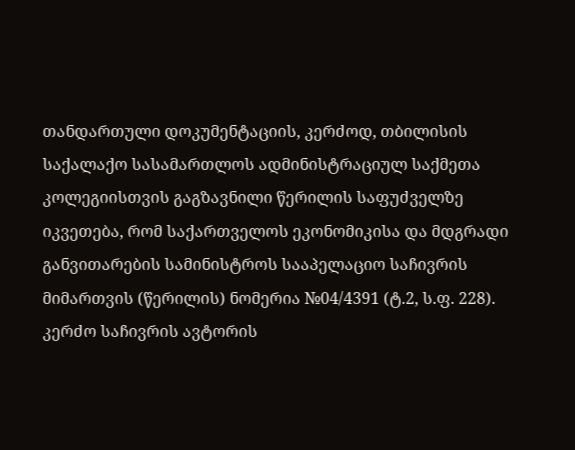თანდართული დოკუმენტაციის, კერძოდ, თბილისის საქალაქო სასამართლოს ადმინისტრაციულ საქმეთა კოლეგიისთვის გაგზავნილი წერილის საფუძველზე იკვეთება, რომ საქართველოს ეკონომიკისა და მდგრადი განვითარების სამინისტროს სააპელაციო საჩივრის მიმართვის (წერილის) ნომერია №04/4391 (ტ.2, ს.ფ. 228). კერძო საჩივრის ავტორის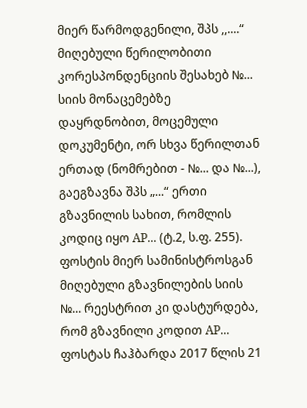მიერ წარმოდგენილი, შპს ,,....“ მიღებული წერილობითი კორესპონდენციის შესახებ №... სიის მონაცემებზე დაყრდნობით, მოცემული დოკუმენტი, ორ სხვა წერილთან ერთად (ნომრებით - №... და №...), გაეგზავნა შპს „...“ ერთი გზავნილის სახით, რომლის კოდიც იყო AP... (ტ.2, ს.ფ. 255). ფოსტის მიერ სამინისტროსგან მიღებული გზავნილების სიის №... რეესტრით კი დასტურდება, რომ გზავნილი კოდით AP... ფოსტას ჩაჰბარდა 2017 წლის 21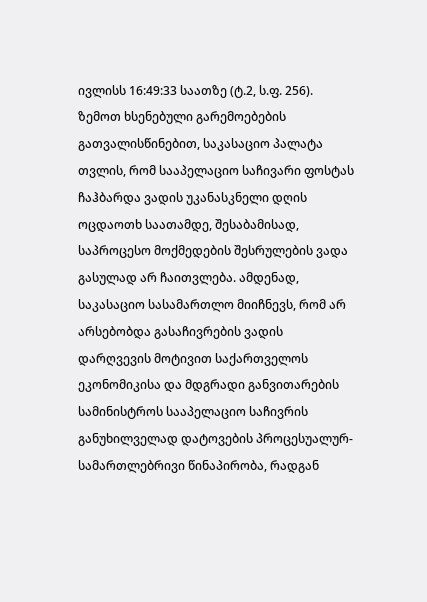ივლისს 16:49:33 საათზე (ტ.2, ს.ფ. 256). ზემოთ ხსენებული გარემოებების გათვალისწინებით, საკასაციო პალატა თვლის, რომ სააპელაციო საჩივარი ფოსტას ჩაჰბარდა ვადის უკანასკნელი დღის ოცდაოთხ საათამდე, შესაბამისად, საპროცესო მოქმედების შესრულების ვადა გასულად არ ჩაითვლება. ამდენად, საკასაციო სასამართლო მიიჩნევს, რომ არ არსებობდა გასაჩივრების ვადის დარღვევის მოტივით საქართველოს ეკონომიკისა და მდგრადი განვითარების სამინისტროს სააპელაციო საჩივრის განუხილველად დატოვების პროცესუალურ-სამართლებრივი წინაპირობა, რადგან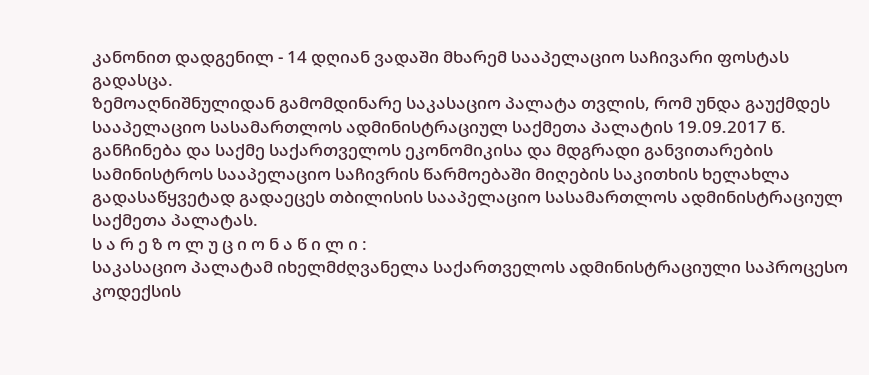კანონით დადგენილ - 14 დღიან ვადაში მხარემ სააპელაციო საჩივარი ფოსტას გადასცა.
ზემოაღნიშნულიდან გამომდინარე საკასაციო პალატა თვლის, რომ უნდა გაუქმდეს სააპელაციო სასამართლოს ადმინისტრაციულ საქმეთა პალატის 19.09.2017 წ. განჩინება და საქმე საქართველოს ეკონომიკისა და მდგრადი განვითარების სამინისტროს სააპელაციო საჩივრის წარმოებაში მიღების საკითხის ხელახლა გადასაწყვეტად გადაეცეს თბილისის სააპელაციო სასამართლოს ადმინისტრაციულ საქმეთა პალატას.
ს ა რ ე ზ ო ლ უ ც ი ო ნ ა წ ი ლ ი :
საკასაციო პალატამ იხელმძღვანელა საქართველოს ადმინისტრაციული საპროცესო კოდექსის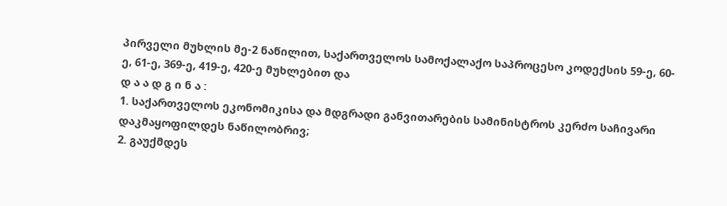პირველი მუხლის მე-2 ნაწილით, საქართველოს სამოქალაქო საპროცესო კოდექსის 59-ე, 60-ე, 61-ე, 369-ე, 419-ე, 420-ე მუხლებით და
დ ა ა დ გ ი ნ ა :
1. საქართველოს ეკონომიკისა და მდგრადი განვითარების სამინისტროს კერძო საჩივარი დაკმაყოფილდეს ნაწილობრივ;
2. გაუქმდეს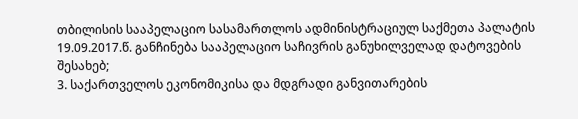თბილისის სააპელაციო სასამართლოს ადმინისტრაციულ საქმეთა პალატის 19.09.2017.წ. განჩინება სააპელაციო საჩივრის განუხილველად დატოვების შესახებ;
3. საქართველოს ეკონომიკისა და მდგრადი განვითარების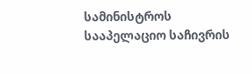სამინისტროს სააპელაციო საჩივრის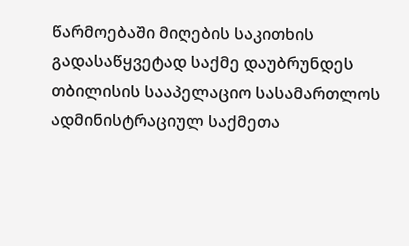წარმოებაში მიღების საკითხის გადასაწყვეტად საქმე დაუბრუნდეს თბილისის სააპელაციო სასამართლოს ადმინისტრაციულ საქმეთა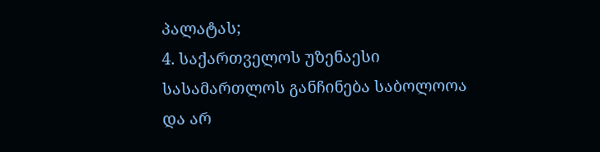პალატას;
4. საქართველოს უზენაესი სასამართლოს განჩინება საბოლოოა და არ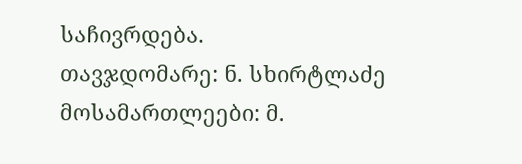საჩივრდება.
თავჯდომარე: ნ. სხირტლაძე
მოსამართლეები: მ.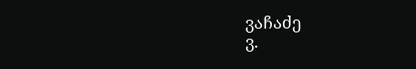ვაჩაძე
ვ.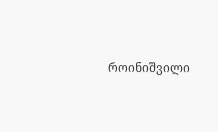როინიშვილი